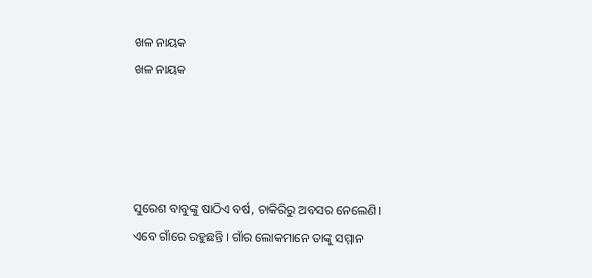ଖଳ ନାୟକ
ଖଳ ନାୟକ




ସୁରେଶ ବାବୁଙ୍କୁ ଷାଠିଏ ବର୍ଷ, ଚାକିରିରୁ ଅବସର ନେଲେଣି। ଏବେ ଗାଁରେ ରହୁଛନ୍ତି । ଗାଁର ଲୋକମାନେ ତାଙ୍କୁ ସମ୍ମାନ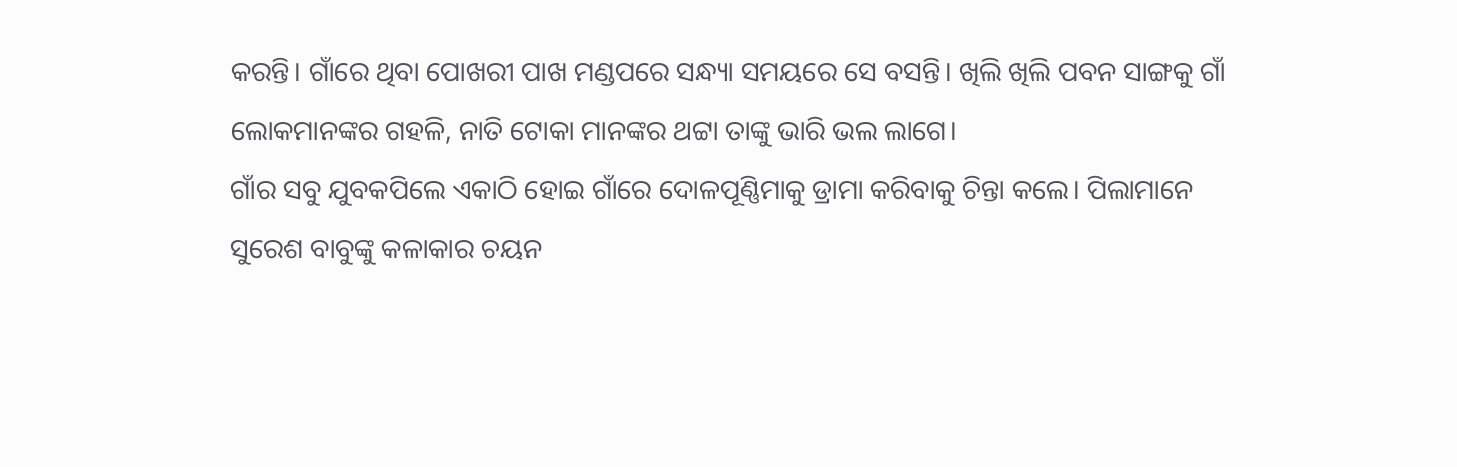କରନ୍ତି। ଗାଁରେ ଥିବା ପୋଖରୀ ପାଖ ମଣ୍ଡପରେ ସନ୍ଧ୍ୟା ସମୟରେ ସେ ବସନ୍ତି। ଖିଲି ଖିଲି ପବନ ସାଙ୍ଗକୁ ଗାଁ ଲୋକମାନଙ୍କର ଗହଳି, ନାତି ଟୋକା ମାନଙ୍କର ଥଟ୍ଟା ତାଙ୍କୁ ଭାରି ଭଲ ଲାଗେ।
ଗାଁର ସବୁ ଯୁବକପିଲେ ଏକାଠି ହୋଇ ଗାଁରେ ଦୋଳପୂଣ୍ଣିମାକୁ ଡ୍ରାମା କରିବାକୁ ଚିନ୍ତା କଲେ। ପିଲାମାନେ
ସୁରେଶ ବାବୁଙ୍କୁ କଳାକାର ଚୟନ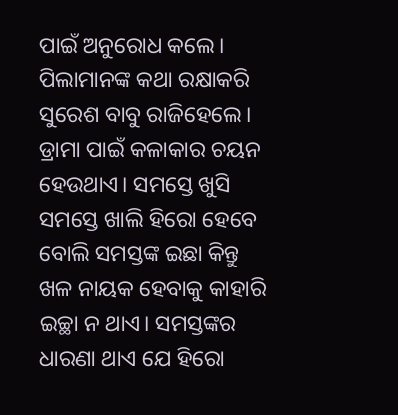ପାଇଁ ଅନୁରୋଧ କଲେ। ପିଲାମାନଙ୍କ କଥା ରକ୍ଷାକରି ସୁରେଶ ବାବୁ ରାଜିହେଲେ।
ଡ୍ରାମା ପାଇଁ କଳାକାର ଚୟନ ହେଉଥାଏ। ସମସ୍ତେ ଖୁସି ସମସ୍ତେ ଖାଲି ହିରୋ ହେବେ ବୋଲି ସମସ୍ତଙ୍କ ଇଛା କିନ୍ତୁ
ଖଳ ନାୟକ ହେବାକୁ କାହାରି ଇଚ୍ଛା ନ ଥାଏ। ସମସ୍ତଙ୍କର
ଧାରଣା ଥାଏ ଯେ ହିରୋ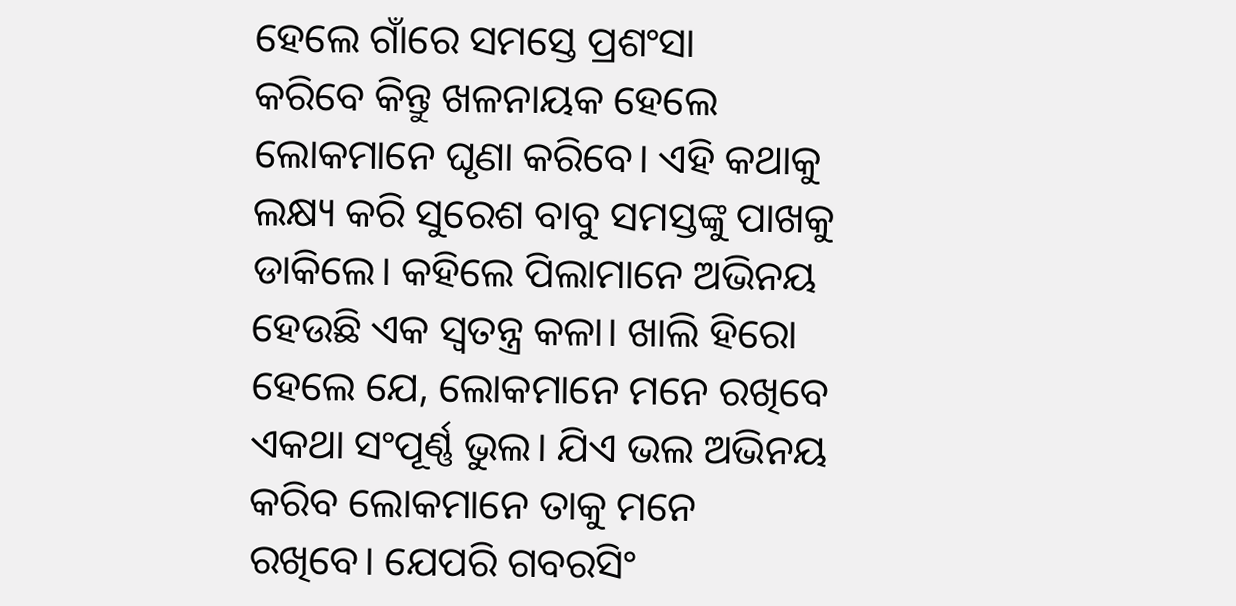ହେଲେ ଗାଁରେ ସମସ୍ତେ ପ୍ରଶଂସା
କରିବେ କିନ୍ତୁ ଖଳନାୟକ ହେଲେ ଲୋକମାନେ ଘୃଣା କରିବେ। ଏହି କଥାକୁ ଲକ୍ଷ୍ୟ କରି ସୁରେଶ ବାବୁ ସମସ୍ତଙ୍କୁ ପାଖକୁ ଡାକିଲେ। କହିଲେ ପିଲାମାନେ ଅଭିନୟ ହେଉଛି ଏକ ସ୍ୱତନ୍ତ୍ର କଳା। ଖାଲି ହିରୋ ହେଲେ ଯେ, ଲୋକମାନେ ମନେ ରଖିବେ ଏକଥା ସଂପୂର୍ଣ୍ଣ ଭୁଲ। ଯିଏ ଭଲ ଅଭିନୟ କରିବ ଲୋକମାନେ ତାକୁ ମନେ
ରଖିବେ। ଯେପରି ଗବରସିଂ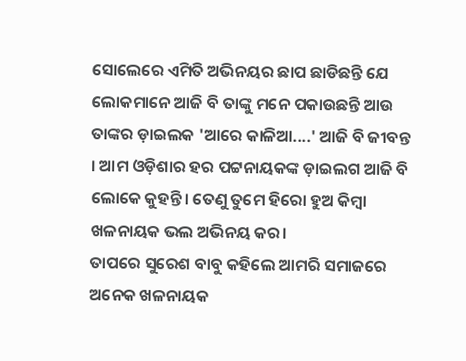ସୋଲେରେ ଏମିତି ଅଭିନୟର ଛାପ ଛାଡିଛନ୍ତି ଯେ ଲୋକମାନେ ଆଜି ବି ତାଙ୍କୁ ମନେ ପକାଉଛନ୍ତି ଆଉ ତାଙ୍କର ଡ଼ାଇଲକ 'ଆରେ କାଳିଆ....' ଆଜି ବି ଜୀବନ୍ତ । ଆମ ଓଡ଼ିଶାର ହର ପଟ୍ଟନାୟକଙ୍କ ଡ଼ାଇଲଗ ଆଜି ବି ଲୋକେ କୁହନ୍ତି। ତେଣୁ ତୁମେ ହିରୋ ହୁଅ କିମ୍ବା ଖଳନାୟକ ଭଲ ଅଭିନୟ କର।
ତାପରେ ସୁରେଶ ବାବୁ କହିଲେ ଆମରି ସମାଜରେ
ଅନେକ ଖଳନାୟକ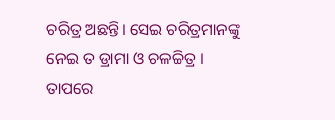ଚରିତ୍ର ଅଛନ୍ତି। ସେଇ ଚରିତ୍ରମାନଙ୍କୁ
ନେଇ ତ ଡ୍ରାମା ଓ ଚଳଚ୍ଚିତ୍ର ।
ତାପରେ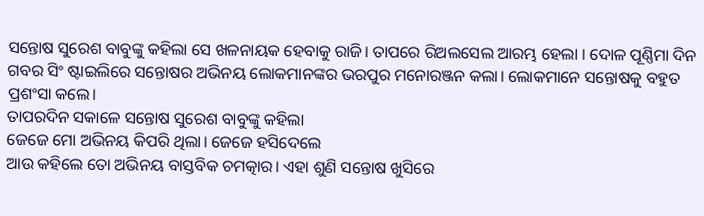ସନ୍ତୋଷ ସୁରେଶ ବାବୁଙ୍କୁ କହିଲା ସେ ଖଳନାୟକ ହେବାକୁ ରାଜି। ତାପରେ ରିଅଲସେଲ ଆରମ୍ଭ ହେଲା । ଦୋଳ ପୂଣ୍ଣିମା ଦିନ ଗବର ସିଂ ଷ୍ଟାଇଲିରେ ସନ୍ତୋଷର ଅଭିନୟ ଲୋକମାନଙ୍କର ଭରପୁର ମନୋରଞ୍ଜନ କଲା। ଲୋକମାନେ ସନ୍ତୋଷକୁ ବହୁତ ପ୍ରଶଂସା କଲେ।
ତାପରଦିନ ସକାଳେ ସନ୍ତୋଷ ସୁରେଶ ବାବୁଙ୍କୁ କହିଲା
ଜେଜେ ମୋ ଅଭିନୟ କିପରି ଥିଲା। ଜେଜେ ହସିଦେଲେ
ଆଉ କହିଲେ ତୋ ଅଭିନୟ ବାସ୍ତବିକ ଚମତ୍କାର। ଏହା ଶୁଣି ସନ୍ତୋଷ ଖୁସିରେ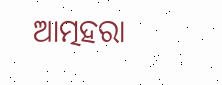ଆତ୍ମହରା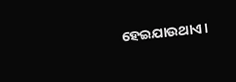ହେଇଯାଉଥାଏ।